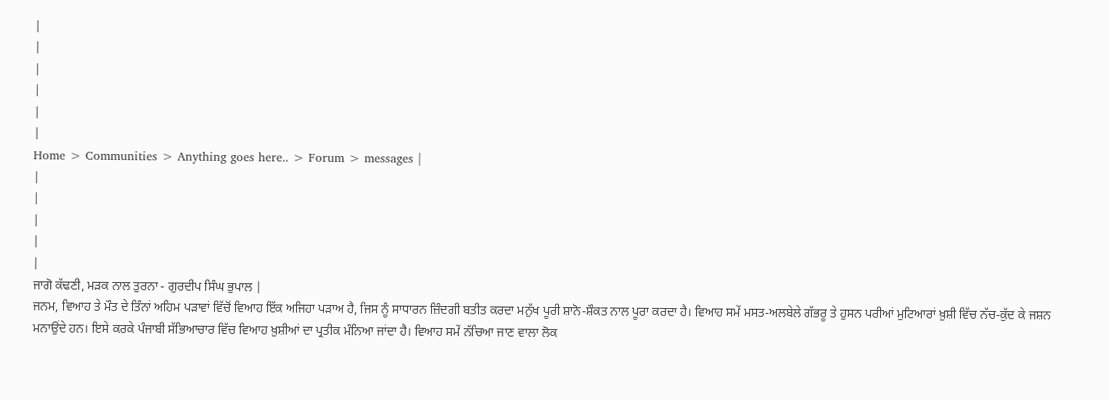|
|
|
|
|
|
Home > Communities > Anything goes here.. > Forum > messages |
|
|
|
|
|
ਜਾਗੋ ਕੱਢਣੀ, ਮੜਕ ਨਾਲ ਤੁਰਨਾ - ਗੁਰਦੀਪ ਸਿੰਘ ਭੁਪਾਲ |
ਜਨਮ, ਵਿਆਹ ਤੇ ਮੌਤ ਦੇ ਤਿੰਨਾਂ ਅਹਿਮ ਪੜਾਵਾਂ ਵਿੱਚੋਂ ਵਿਆਹ ਇੱਕ ਅਜਿਹਾ ਪੜਾਅ ਹੈ, ਜਿਸ ਨੂੰ ਸਾਧਾਰਨ ਜ਼ਿੰਦਗੀ ਬਤੀਤ ਕਰਦਾ ਮਨੁੱਖ ਪੂਰੀ ਸ਼ਾਨੋ-ਸ਼ੌਕਤ ਨਾਲ ਪੂਰਾ ਕਰਦਾ ਹੈ। ਵਿਆਹ ਸਮੇਂ ਮਸਤ-ਅਲਬੇਲੇ ਗੱਭਰੂ ਤੇ ਹੁਸਨ ਪਰੀਆਂ ਮੁਟਿਆਰਾਂ ਖ਼ੁਸ਼ੀ ਵਿੱਚ ਨੱਚ-ਕੁੱਦ ਕੇ ਜਸ਼ਨ ਮਨਾਉਂਦੇ ਹਨ। ਇਸੇ ਕਰਕੇ ਪੰਜਾਬੀ ਸੱਭਿਆਚਾਰ ਵਿੱਚ ਵਿਆਹ ਖ਼ੁਸ਼ੀਆਂ ਦਾ ਪ੍ਰਤੀਕ ਮੰਨਿਆ ਜਾਂਦਾ ਹੈ। ਵਿਆਹ ਸਮੇਂ ਨੱਚਿਆ ਜਾਣ ਵਾਲਾ ਲੋਕ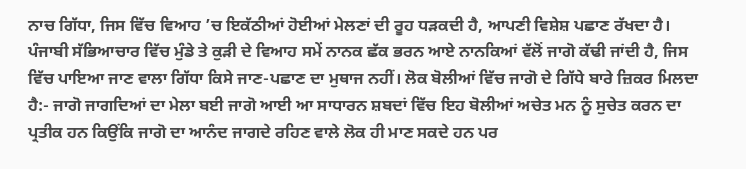ਨਾਚ ਗਿੱਧਾ, ਜਿਸ ਵਿੱਚ ਵਿਆਹ ’ਚ ਇਕੱਠੀਆਂ ਹੋਈਆਂ ਮੇਲਣਾਂ ਦੀ ਰੂਹ ਧੜਕਦੀ ਹੈ, ਆਪਣੀ ਵਿਸ਼ੇਸ਼ ਪਛਾਣ ਰੱਖਦਾ ਹੈ। ਪੰਜਾਬੀ ਸੱਭਿਆਚਾਰ ਵਿੱਚ ਮੁੰਡੇ ਤੇ ਕੁੜੀ ਦੇ ਵਿਆਹ ਸਮੇਂ ਨਾਨਕ ਛੱਕ ਭਰਨ ਆਏ ਨਾਨਕਿਆਂ ਵੱਲੋਂ ਜਾਗੋ ਕੱਢੀ ਜਾਂਦੀ ਹੈ, ਜਿਸ ਵਿੱਚ ਪਾਇਆ ਜਾਣ ਵਾਲਾ ਗਿੱਧਾ ਕਿਸੇ ਜਾਣ-ਪਛਾਣ ਦਾ ਮੁਥਾਜ ਨਹੀਂ। ਲੋਕ ਬੋਲੀਆਂ ਵਿੱਚ ਜਾਗੋ ਦੇ ਗਿੱਧੇ ਬਾਰੇ ਜ਼ਿਕਰ ਮਿਲਦਾ ਹੈ:- ਜਾਗੋ ਜਾਗਦਿਆਂ ਦਾ ਮੇਲਾ ਬਈ ਜਾਗੋ ਆਈ ਆ ਸਾਧਾਰਨ ਸ਼ਬਦਾਂ ਵਿੱਚ ਇਹ ਬੋਲੀਆਂ ਅਚੇਤ ਮਨ ਨੂੰ ਸੁਚੇਤ ਕਰਨ ਦਾ ਪ੍ਰਤੀਕ ਹਨ ਕਿਉਂਕਿ ਜਾਗੋ ਦਾ ਆਨੰਦ ਜਾਗਦੇ ਰਹਿਣ ਵਾਲੇ ਲੋਕ ਹੀ ਮਾਣ ਸਕਦੇ ਹਨ ਪਰ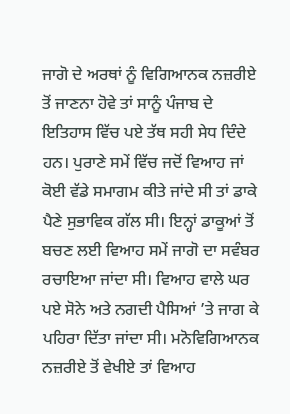ਜਾਗੋ ਦੇ ਅਰਥਾਂ ਨੂੰ ਵਿਗਿਆਨਕ ਨਜ਼ਰੀਏ ਤੋਂ ਜਾਣਨਾ ਹੋਵੇ ਤਾਂ ਸਾਨੂੰ ਪੰਜਾਬ ਦੇ ਇਤਿਹਾਸ ਵਿੱਚ ਪਏ ਤੱਥ ਸਹੀ ਸੇਧ ਦਿੰਦੇ ਹਨ। ਪੁਰਾਣੇ ਸਮੇਂ ਵਿੱਚ ਜਦੋਂ ਵਿਆਹ ਜਾਂ ਕੋਈ ਵੱਡੇ ਸਮਾਗਮ ਕੀਤੇ ਜਾਂਦੇ ਸੀ ਤਾਂ ਡਾਕੇ ਪੈਣੇ ਸੁਭਾਵਿਕ ਗੱਲ ਸੀ। ਇਨ੍ਹਾਂ ਡਾਕੂਆਂ ਤੋਂ ਬਚਣ ਲਈ ਵਿਆਹ ਸਮੇਂ ਜਾਗੋ ਦਾ ਸਵੰਬਰ ਰਚਾਇਆ ਜਾਂਦਾ ਸੀ। ਵਿਆਹ ਵਾਲੇ ਘਰ ਪਏ ਸੋਨੇ ਅਤੇ ਨਗਦੀ ਪੈਸਿਆਂ ’ਤੇ ਜਾਗ ਕੇ ਪਹਿਰਾ ਦਿੱਤਾ ਜਾਂਦਾ ਸੀ। ਮਨੋਵਿਗਿਆਨਕ ਨਜ਼ਰੀਏ ਤੋਂ ਵੇਖੀਏ ਤਾਂ ਵਿਆਹ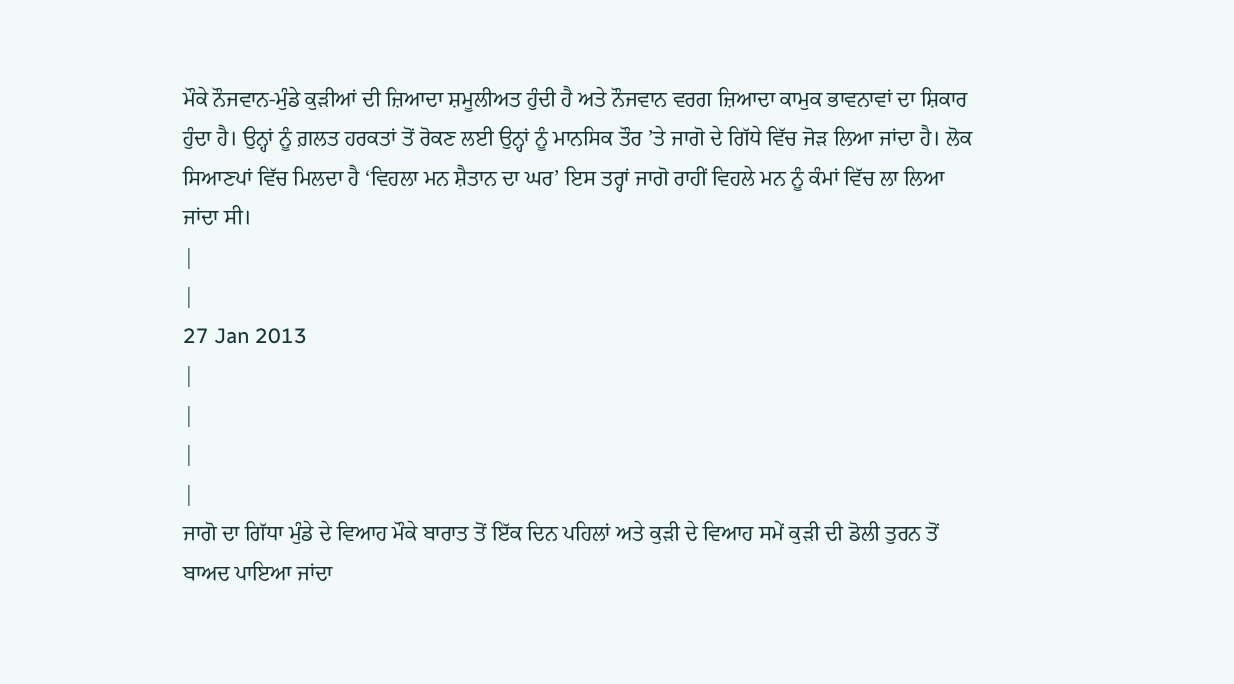ਮੌਕੇ ਨੌਜਵਾਨ-ਮੁੰਡੇ ਕੁੜੀਆਂ ਦੀ ਜ਼ਿਆਦਾ ਸ਼ਮੂਲੀਅਤ ਹੁੰਦੀ ਹੈ ਅਤੇ ਨੌਜਵਾਨ ਵਰਗ ਜ਼ਿਆਦਾ ਕਾਮੁਕ ਭਾਵਨਾਵਾਂ ਦਾ ਸ਼ਿਕਾਰ ਹੁੰਦਾ ਹੈ। ਉਨ੍ਹਾਂ ਨੂੰ ਗ਼ਲਤ ਹਰਕਤਾਂ ਤੋਂ ਰੋਕਣ ਲਈ ਉਨ੍ਹਾਂ ਨੂੰ ਮਾਨਸਿਕ ਤੌਰ ’ਤੇ ਜਾਗੋ ਦੇ ਗਿੱਧੇ ਵਿੱਚ ਜੋੜ ਲਿਆ ਜਾਂਦਾ ਹੈ। ਲੋਕ ਸਿਆਣਪਾਂ ਵਿੱਚ ਮਿਲਦਾ ਹੈ ‘ਵਿਹਲਾ ਮਨ ਸ਼ੈਤਾਨ ਦਾ ਘਰ’ ਇਸ ਤਰ੍ਹਾਂ ਜਾਗੋ ਰਾਹੀਂ ਵਿਹਲੇ ਮਨ ਨੂੰ ਕੰਮਾਂ ਵਿੱਚ ਲਾ ਲਿਆ ਜਾਂਦਾ ਸੀ।
|
|
27 Jan 2013
|
|
|
|
ਜਾਗੋ ਦਾ ਗਿੱਧਾ ਮੁੰਡੇ ਦੇ ਵਿਆਹ ਮੌਕੇ ਬਾਰਾਤ ਤੋਂ ਇੱਕ ਦਿਨ ਪਹਿਲਾਂ ਅਤੇ ਕੁੜੀ ਦੇ ਵਿਆਹ ਸਮੇਂ ਕੁੜੀ ਦੀ ਡੋਲੀ ਤੁਰਨ ਤੋਂ ਬਾਅਦ ਪਾਇਆ ਜਾਂਦਾ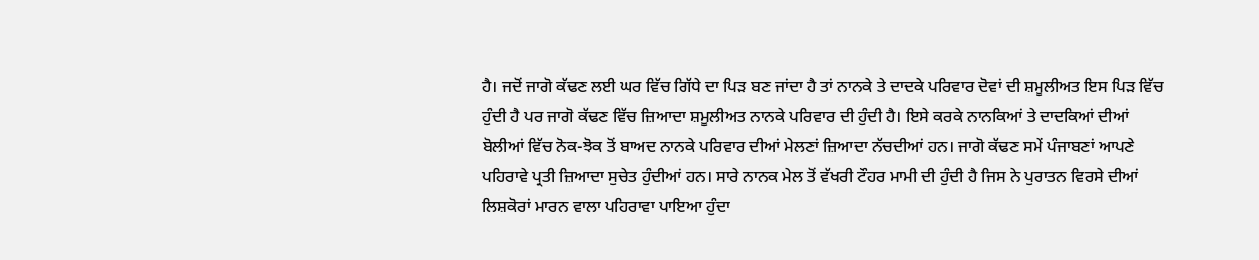ਹੈ। ਜਦੋਂ ਜਾਗੋ ਕੱਢਣ ਲਈ ਘਰ ਵਿੱਚ ਗਿੱਧੇ ਦਾ ਪਿੜ ਬਣ ਜਾਂਦਾ ਹੈ ਤਾਂ ਨਾਨਕੇ ਤੇ ਦਾਦਕੇ ਪਰਿਵਾਰ ਦੋਵਾਂ ਦੀ ਸ਼ਮੂਲੀਅਤ ਇਸ ਪਿੜ ਵਿੱਚ ਹੁੰਦੀ ਹੈ ਪਰ ਜਾਗੋ ਕੱਢਣ ਵਿੱਚ ਜ਼ਿਆਦਾ ਸ਼ਮੂਲੀਅਤ ਨਾਨਕੇ ਪਰਿਵਾਰ ਦੀ ਹੁੰਦੀ ਹੈ। ਇਸੇ ਕਰਕੇ ਨਾਨਕਿਆਂ ਤੇ ਦਾਦਕਿਆਂ ਦੀਆਂ ਬੋਲੀਆਂ ਵਿੱਚ ਨੋਕ-ਝੋਕ ਤੋਂ ਬਾਅਦ ਨਾਨਕੇ ਪਰਿਵਾਰ ਦੀਆਂ ਮੇਲਣਾਂ ਜ਼ਿਆਦਾ ਨੱਚਦੀਆਂ ਹਨ। ਜਾਗੋ ਕੱਢਣ ਸਮੇਂ ਪੰਜਾਬਣਾਂ ਆਪਣੇ ਪਹਿਰਾਵੇ ਪ੍ਰਤੀ ਜ਼ਿਆਦਾ ਸੁਚੇਤ ਹੁੰਦੀਆਂ ਹਨ। ਸਾਰੇ ਨਾਨਕ ਮੇਲ ਤੋਂ ਵੱਖਰੀ ਟੌਹਰ ਮਾਮੀ ਦੀ ਹੁੰਦੀ ਹੈ ਜਿਸ ਨੇ ਪੁਰਾਤਨ ਵਿਰਸੇ ਦੀਆਂ ਲਿਸ਼ਕੋਰਾਂ ਮਾਰਨ ਵਾਲਾ ਪਹਿਰਾਵਾ ਪਾਇਆ ਹੁੰਦਾ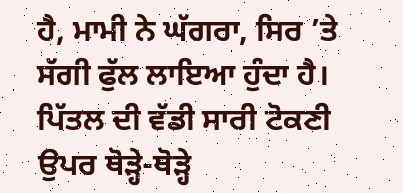ਹੈ, ਮਾਮੀ ਨੇ ਘੱਗਰਾ, ਸਿਰ ’ਤੇ ਸੱਗੀ ਫੁੱਲ ਲਾਇਆ ਹੁੰਦਾ ਹੈ। ਪਿੱਤਲ ਦੀ ਵੱਡੀ ਸਾਰੀ ਟੋਕਣੀ ਉਪਰ ਥੋੜ੍ਹੇ-ਥੋੜ੍ਹੇ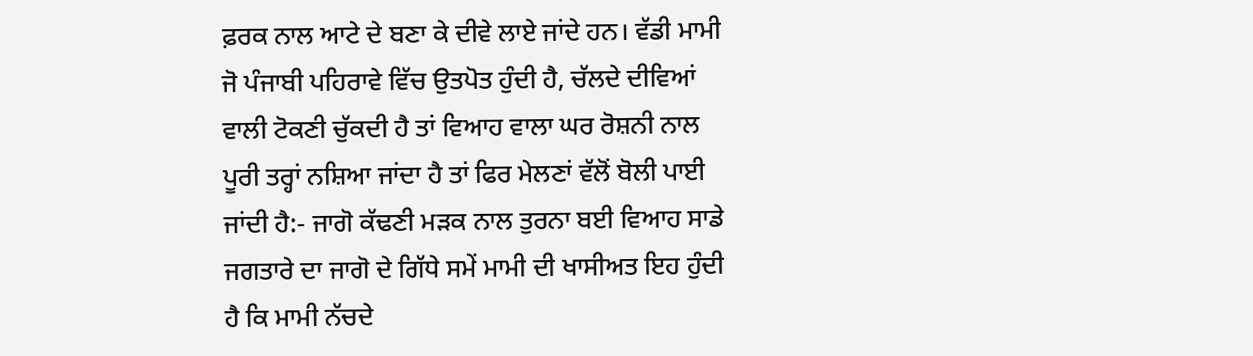ਫ਼ਰਕ ਨਾਲ ਆਟੇ ਦੇ ਬਣਾ ਕੇ ਦੀਵੇ ਲਾਏ ਜਾਂਦੇ ਹਨ। ਵੱਡੀ ਮਾਮੀ ਜੋ ਪੰਜਾਬੀ ਪਹਿਰਾਵੇ ਵਿੱਚ ਉਤਪੋਤ ਹੁੰਦੀ ਹੈ, ਚੱਲਦੇ ਦੀਵਿਆਂ ਵਾਲੀ ਟੋਕਣੀ ਚੁੱਕਦੀ ਹੈ ਤਾਂ ਵਿਆਹ ਵਾਲਾ ਘਰ ਰੋਸ਼ਨੀ ਨਾਲ ਪੂਰੀ ਤਰ੍ਹਾਂ ਨਸ਼ਿਆ ਜਾਂਦਾ ਹੈ ਤਾਂ ਫਿਰ ਮੇਲਣਾਂ ਵੱਲੋਂ ਬੋਲੀ ਪਾਈ ਜਾਂਦੀ ਹੈ:- ਜਾਗੋ ਕੱਢਣੀ ਮੜਕ ਨਾਲ ਤੁਰਨਾ ਬਈ ਵਿਆਹ ਸਾਡੇ ਜਗਤਾਰੇ ਦਾ ਜਾਗੋ ਦੇ ਗਿੱਧੇ ਸਮੇਂ ਮਾਮੀ ਦੀ ਖਾਸੀਅਤ ਇਹ ਹੁੰਦੀ ਹੈ ਕਿ ਮਾਮੀ ਨੱਚਦੇ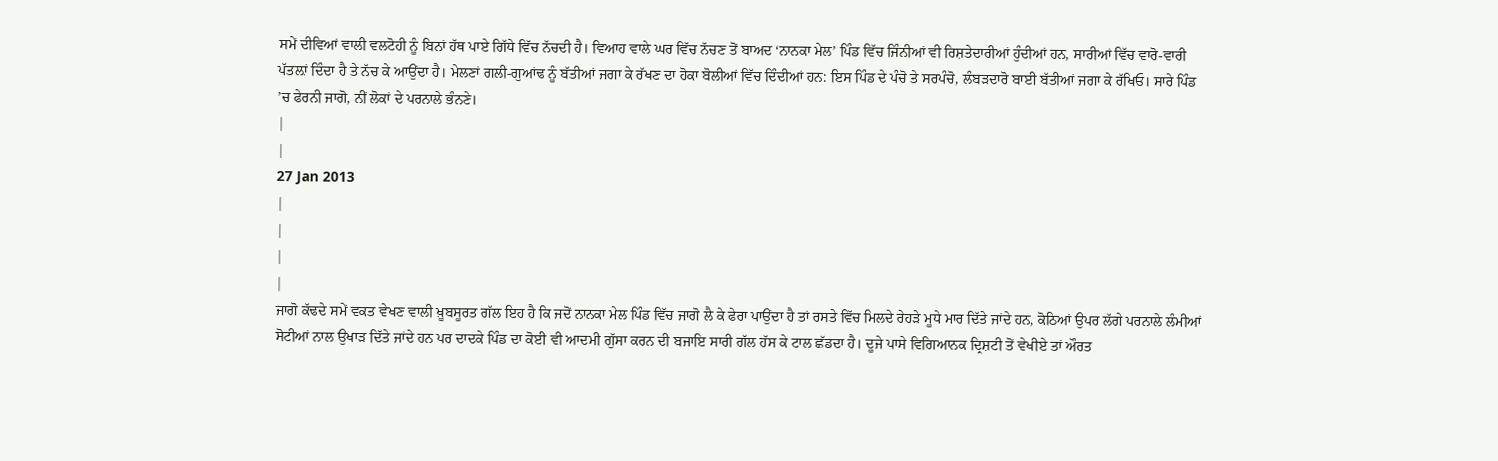ਸਮੇਂ ਦੀਵਿਆਂ ਵਾਲੀ ਵਲਟੋਹੀ ਨੂੰ ਬਿਨਾਂ ਹੱਥ ਪਾਏ ਗਿੱਧੇ ਵਿੱਚ ਨੱਚਦੀ ਹੈ। ਵਿਆਹ ਵਾਲੇ ਘਰ ਵਿੱਚ ਨੱਚਣ ਤੋਂ ਬਾਅਦ ‘ਨਾਨਕਾ ਮੇਲ’ ਪਿੰਡ ਵਿੱਚ ਜਿੰਨੀਆਂ ਵੀ ਰਿਸ਼ਤੇਦਾਰੀਆਂ ਹੁੰਦੀਆਂ ਹਨ, ਸਾਰੀਆਂ ਵਿੱਚ ਵਾਰੋ-ਵਾਰੀ ਪੱਤਲ਼ਾਂ ਦਿੰਦਾ ਹੈ ਤੇ ਨੱਚ ਕੇ ਆਉਂਦਾ ਹੈ। ਮੇਲਣਾਂ ਗਲੀ-ਗੁਆਂਢ ਨੂੰ ਬੱਤੀਆਂ ਜਗਾ ਕੇ ਰੱਖਣ ਦਾ ਹੋਕਾ ਬੋਲੀਆਂ ਵਿੱਚ ਦਿੰਦੀਆਂ ਹਨ: ਇਸ ਪਿੰਡ ਦੇ ਪੰਚੋ ਤੇ ਸਰਪੰਚੋ, ਲੰਬੜਦਾਰੋ ਬਾਈ ਬੱਤੀਆਂ ਜਗਾ ਕੇ ਰੱਖਿਓ। ਸਾਰੇ ਪਿੰਡ ’ਚ ਫੇਰਨੀ ਜਾਗੋ, ਨੀਂ ਲੋਕਾਂ ਦੇ ਪਰਨਾਲੇ ਭੰਨਣੇ।
|
|
27 Jan 2013
|
|
|
|
ਜਾਗੋ ਕੱਢਦੇ ਸਮੇਂ ਵਕਤ ਵੇਖਣ ਵਾਲੀ ਖ਼ੂਬਸੂਰਤ ਗੱਲ ਇਹ ਹੈ ਕਿ ਜਦੋਂ ਨਾਨਕਾ ਮੇਲ ਪਿੰਡ ਵਿੱਚ ਜਾਗੋ ਲੈ ਕੇ ਫੇਰਾ ਪਾਉਂਦਾ ਹੈ ਤਾਂ ਰਸਤੇ ਵਿੱਚ ਮਿਲਦੇ ਰੇਹੜੇ ਮੂਧੇ ਮਾਰ ਦਿੱਤੇ ਜਾਂਦੇ ਹਨ, ਕੋਠਿਆਂ ਉਪਰ ਲੱਗੇ ਪਰਨਾਲੇ ਲੰਮੀਆਂ ਸੋਟੀਆਂ ਨਾਲ ਉਖਾੜ ਦਿੱਤੇ ਜਾਂਦੇ ਹਨ ਪਰ ਦਾਦਕੇ ਪਿੰਡ ਦਾ ਕੋਈ ਵੀ ਆਦਮੀ ਗੁੱਸਾ ਕਰਨ ਦੀ ਬਜਾਇ ਸਾਰੀ ਗੱਲ ਹੱਸ ਕੇ ਟਾਲ ਛੱਡਦਾ ਹੈ। ਦੂਜੇ ਪਾਸੇ ਵਿਗਿਆਨਕ ਦ੍ਰਿਸ਼ਟੀ ਤੋਂ ਵੇਖੀਏ ਤਾਂ ਔਰਤ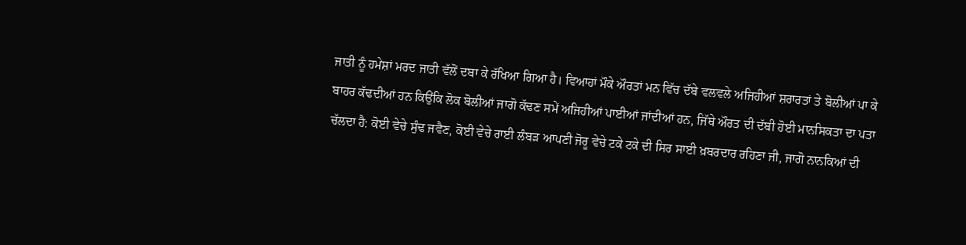ਜਾਤੀ ਨੂੰ ਹਮੇਸ਼ਾਂ ਮਰਦ ਜਾਤੀ ਵੱਲੋਂ ਦਬਾ ਕੇ ਰੱਖਿਆ ਗਿਆ ਹੈ। ਵਿਆਹਾਂ ਮੌਕੇ ਔਰਤਾਂ ਮਨ ਵਿੱਚ ਦੱਬੇ ਵਲਵਲੇ ਅਜਿਹੀਆਂ ਸ਼ਰਾਰਤਾਂ ਤੇ ਬੋਲੀਆਂ ਪਾ ਕੇ ਬਾਹਰ ਕੱਢਦੀਆਂ ਹਨ ਕਿਉਂਕਿ ਲੋਕ ਬੋਲੀਆਂ ਜਾਗੋ ਕੱਢਣ ਸਮੇਂ ਅਜਿਹੀਆਂ ਪਾਈਆਂ ਜਾਂਦੀਆਂ ਹਨ, ਜਿੱਥੇ ਔਰਤ ਦੀ ਦੱਬੀ ਹੋਈ ਮਾਨਸਿਕਤਾ ਦਾ ਪਤਾ ਚੱਲਦਾ ਹੈ: ਕੋਈ ਵੇਚੇ ਸੁੰਢ ਜਵੈਣ, ਕੋਈ ਵੇਚੇ ਰਾਈ ਲੰਬੜ ਆਪਣੀ ਜੋਰੂ ਵੇਚੇ ਟਕੇ ਟਕੇ ਦੀ ਸਿਰ ਸਾਈ ਖ਼ਬਰਦਾਰ ਰਹਿਣਾ ਜੀ, ਜਾਗੋ ਨਾਨਕਿਆਂ ਦੀ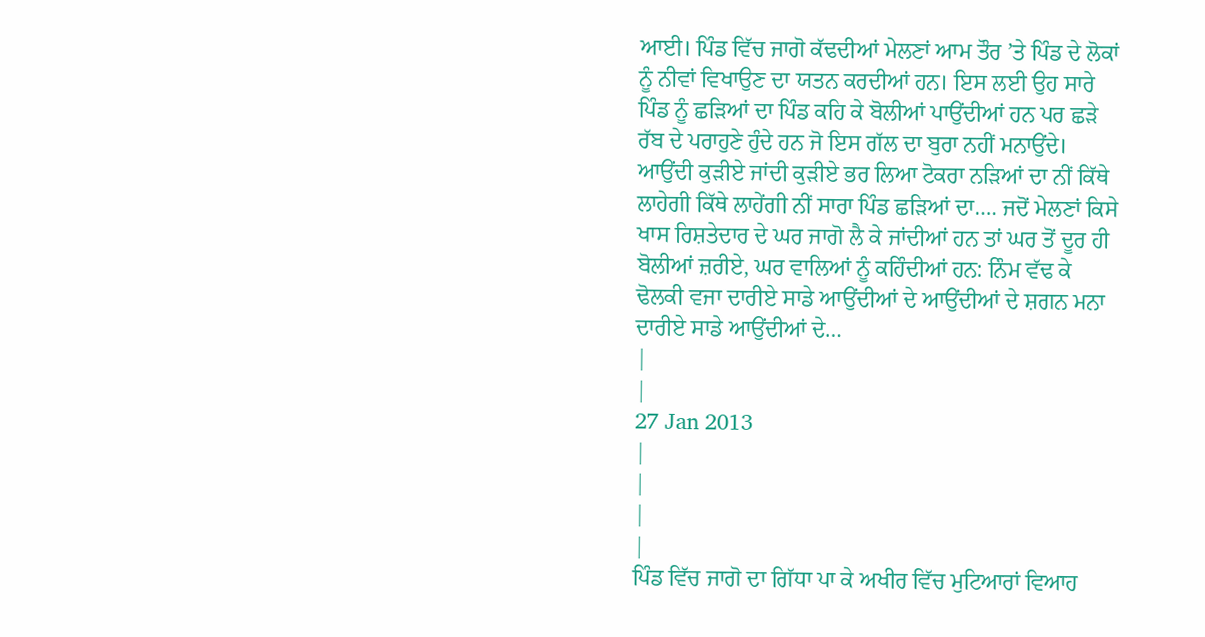ਆਈ। ਪਿੰਡ ਵਿੱਚ ਜਾਗੋ ਕੱਢਦੀਆਂ ਮੇਲਣਾਂ ਆਮ ਤੌਰ ’ਤੇ ਪਿੰਡ ਦੇ ਲੋਕਾਂ ਨੂੰ ਨੀਵਾਂ ਵਿਖਾਉਣ ਦਾ ਯਤਨ ਕਰਦੀਆਂ ਹਨ। ਇਸ ਲਈ ਉਹ ਸਾਰੇ ਪਿੰਡ ਨੂੰ ਛੜਿਆਂ ਦਾ ਪਿੰਡ ਕਹਿ ਕੇ ਬੋਲੀਆਂ ਪਾਉਂਦੀਆਂ ਹਨ ਪਰ ਛੜੇ ਰੱਬ ਦੇ ਪਰਾਹੁਣੇ ਹੁੰਦੇ ਹਨ ਜੋ ਇਸ ਗੱਲ ਦਾ ਬੁਰਾ ਨਹੀਂ ਮਨਾਉਂਦੇ। ਆਉਂਦੀ ਕੁੜੀਏ ਜਾਂਦੀ ਕੁੜੀਏ ਭਰ ਲਿਆ ਟੋਕਰਾ ਨੜਿਆਂ ਦਾ ਨੀਂ ਕਿੱਥੇ ਲਾਹੇਗੀ ਕਿੱਥੇ ਲਾਹੇਂਗੀ ਨੀਂ ਸਾਰਾ ਪਿੰਡ ਛੜਿਆਂ ਦਾ…. ਜਦੋਂ ਮੇਲਣਾਂ ਕਿਸੇ ਖਾਸ ਰਿਸ਼ਤੇਦਾਰ ਦੇ ਘਰ ਜਾਗੋ ਲੈ ਕੇ ਜਾਂਦੀਆਂ ਹਨ ਤਾਂ ਘਰ ਤੋਂ ਦੂਰ ਹੀ ਬੋਲੀਆਂ ਜ਼ਰੀਏ, ਘਰ ਵਾਲਿਆਂ ਨੂੰ ਕਹਿੰਦੀਆਂ ਹਨ: ਨਿੰਮ ਵੱਢ ਕੇ ਢੋਲਕੀ ਵਜਾ ਦਾਰੀਏ ਸਾਡੇ ਆਉਂਦੀਆਂ ਦੇ ਆਉਂਦੀਆਂ ਦੇ ਸ਼ਗਨ ਮਨਾ ਦਾਰੀਏ ਸਾਡੇ ਆਉਂਦੀਆਂ ਦੇ…
|
|
27 Jan 2013
|
|
|
|
ਪਿੰਡ ਵਿੱਚ ਜਾਗੋ ਦਾ ਗਿੱਧਾ ਪਾ ਕੇ ਅਖੀਰ ਵਿੱਚ ਮੁਟਿਆਰਾਂ ਵਿਆਹ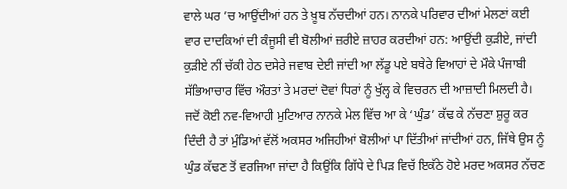ਵਾਲੇ ਘਰ ’ਚ ਆਉਂਦੀਆਂ ਹਨ ਤੇ ਖ਼ੂਬ ਨੱਚਦੀਆਂ ਹਨ। ਨਾਨਕੇ ਪਰਿਵਾਰ ਦੀਆਂ ਮੇਲਣਾਂ ਕਈ ਵਾਰ ਦਾਦਕਿਆਂ ਦੀ ਕੰਜੂਸੀ ਵੀ ਬੋਲੀਆਂ ਜ਼ਰੀਏ ਜ਼ਾਹਰ ਕਰਦੀਆਂ ਹਨ: ਆਉਂਦੀ ਕੁੜੀਏ, ਜਾਂਦੀ ਕੁੜੀਏ ਨੀਂ ਚੱਕੀ ਹੇਠ ਦਸੇਰੇ ਜਵਾਬ ਦੇਈ ਜਾਂਦੀ ਆ ਲੱਡੂ ਪਏ ਬਥੇਰੇ ਵਿਆਹਾਂ ਦੇ ਮੌਕੇ ਪੰਜਾਬੀ ਸੱਭਿਆਚਾਰ ਵਿੱਚ ਔਰਤਾਂ ਤੇ ਮਰਦਾਂ ਦੋਵਾਂ ਧਿਰਾਂ ਨੂੰ ਖੁੱਲ੍ਹ ਕੇ ਵਿਚਰਨ ਦੀ ਆਜ਼ਾਦੀ ਮਿਲਦੀ ਹੈ। ਜਦੋਂ ਕੋਈ ਨਵ-ਵਿਆਹੀ ਮੁਟਿਆਰ ਨਾਨਕੇ ਮੇਲ ਵਿੱਚ ਆ ਕੇ ‘ਘੁੰਡ’ ਕੱਢ ਕੇ ਨੱਚਣਾ ਸ਼ੁਰੂ ਕਰ ਦਿੰਦੀ ਹੈ ਤਾਂ ਮੁੰਡਿਆਂ ਵੱਲੋਂ ਅਕਸਰ ਅਜਿਹੀਆਂ ਬੋਲੀਆਂ ਪਾ ਦਿੱਤੀਆਂ ਜਾਂਦੀਆਂ ਹਨ, ਜਿੱਥੇ ਉਸ ਨੂੰ ਘੁੰਡ ਕੱਢਣ ਤੋਂ ਵਰਜਿਆ ਜਾਂਦਾ ਹੈ ਕਿਉਂਕਿ ਗਿੱਧੇ ਦੇ ਪਿੜ ਵਿਚੱ ਇਕੱਠੇ ਹੋਏ ਮਰਦ ਅਕਸਰ ਨੱਚਣ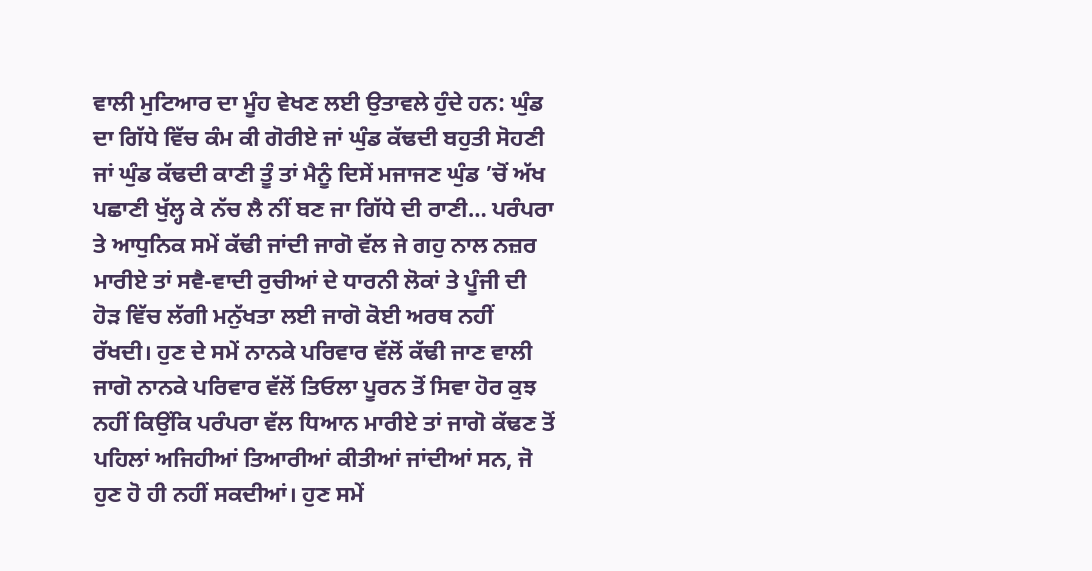ਵਾਲੀ ਮੁਟਿਆਰ ਦਾ ਮੂੰਹ ਵੇਖਣ ਲਈ ਉਤਾਵਲੇ ਹੁੰਦੇ ਹਨ: ਘੁੰਡ ਦਾ ਗਿੱਧੇ ਵਿੱਚ ਕੰਮ ਕੀ ਗੋਰੀਏ ਜਾਂ ਘੁੰਡ ਕੱਢਦੀ ਬਹੁਤੀ ਸੋਹਣੀ ਜਾਂ ਘੁੰਡ ਕੱਢਦੀ ਕਾਣੀ ਤੂੰ ਤਾਂ ਮੈਨੂੰ ਦਿਸੇਂ ਮਜਾਜਣ ਘੁੰਡ ’ਚੋਂ ਅੱਖ ਪਛਾਣੀ ਖੁੱਲ੍ਹ ਕੇ ਨੱਚ ਲੈ ਨੀਂ ਬਣ ਜਾ ਗਿੱਧੇ ਦੀ ਰਾਣੀ… ਪਰੰਪਰਾ ਤੇ ਆਧੁਨਿਕ ਸਮੇਂ ਕੱਢੀ ਜਾਂਦੀ ਜਾਗੋ ਵੱਲ ਜੇ ਗਹੁ ਨਾਲ ਨਜ਼ਰ ਮਾਰੀਏ ਤਾਂ ਸਵੈ-ਵਾਦੀ ਰੁਚੀਆਂ ਦੇ ਧਾਰਨੀ ਲੋਕਾਂ ਤੇ ਪੂੰਜੀ ਦੀ ਹੋੜ ਵਿੱਚ ਲੱਗੀ ਮਨੁੱਖਤਾ ਲਈ ਜਾਗੋ ਕੋਈ ਅਰਥ ਨਹੀਂ ਰੱਖਦੀ। ਹੁਣ ਦੇ ਸਮੇਂ ਨਾਨਕੇ ਪਰਿਵਾਰ ਵੱਲੋਂ ਕੱਢੀ ਜਾਣ ਵਾਲੀ ਜਾਗੋ ਨਾਨਕੇ ਪਰਿਵਾਰ ਵੱਲੋਂ ਤਿਓਲਾ ਪੂਰਨ ਤੋਂ ਸਿਵਾ ਹੋਰ ਕੁਝ ਨਹੀਂ ਕਿਉਂਕਿ ਪਰੰਪਰਾ ਵੱਲ ਧਿਆਨ ਮਾਰੀਏ ਤਾਂ ਜਾਗੋ ਕੱਢਣ ਤੋਂ ਪਹਿਲਾਂ ਅਜਿਹੀਆਂ ਤਿਆਰੀਆਂ ਕੀਤੀਆਂ ਜਾਂਦੀਆਂ ਸਨ, ਜੋ ਹੁਣ ਹੋ ਹੀ ਨਹੀਂ ਸਕਦੀਆਂ। ਹੁਣ ਸਮੇਂ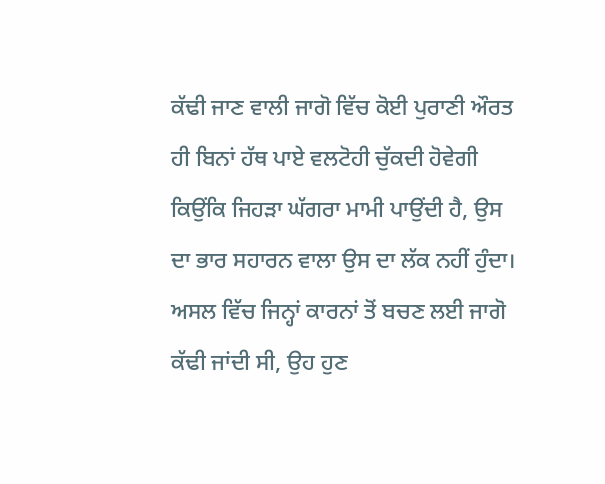ਕੱਢੀ ਜਾਣ ਵਾਲੀ ਜਾਗੋ ਵਿੱਚ ਕੋਈ ਪੁਰਾਣੀ ਔਰਤ ਹੀ ਬਿਨਾਂ ਹੱਥ ਪਾਏ ਵਲਟੋਹੀ ਚੁੱਕਦੀ ਹੋਵੇਗੀ ਕਿਉਂਕਿ ਜਿਹੜਾ ਘੱਗਰਾ ਮਾਮੀ ਪਾਉਂਦੀ ਹੈ, ਉਸ ਦਾ ਭਾਰ ਸਹਾਰਨ ਵਾਲਾ ਉਸ ਦਾ ਲੱਕ ਨਹੀਂ ਹੁੰਦਾ। ਅਸਲ ਵਿੱਚ ਜਿਨ੍ਹਾਂ ਕਾਰਨਾਂ ਤੋਂ ਬਚਣ ਲਈ ਜਾਗੋ ਕੱਢੀ ਜਾਂਦੀ ਸੀ, ਉਹ ਹੁਣ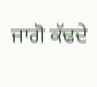ਜਾਗੋ ਕੱਢਦੇ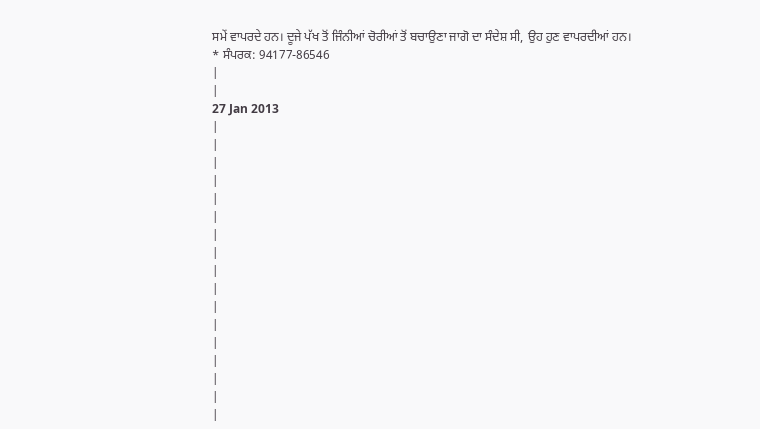ਸਮੇਂ ਵਾਪਰਦੇ ਹਨ। ਦੂਜੇ ਪੱਖ ਤੋਂ ਜਿੰਨੀਆਂ ਚੋਰੀਆਂ ਤੋਂ ਬਚਾਉਣਾ ਜਾਗੋ ਦਾ ਸੰਦੇਸ਼ ਸੀ, ਉਹ ਹੁਣ ਵਾਪਰਦੀਆਂ ਹਨ।
* ਸੰਪਰਕ: 94177-86546
|
|
27 Jan 2013
|
|
|
|
|
|
|
|
|
|
|
|
|
|
|
|
|